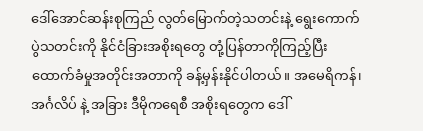ဒေါ်အောင်ဆန်းစုကြည် လွတ်မြောက်တဲ့သတင်းနဲ့ ရွေးကောက်ပွဲသတင်းကို နိုင်ငံခြားအစိုးရတွေ တုံ့ပြန်တာကိုကြည့်ပြီး ထောက်ခံမှုအတိုင်းအတာကို ခန့်မှန်းနိုင်ပါတယ်။ အမေရိကန်၊ အင်္ဂလိပ် နဲ့ အခြား ဒီမိုကရေစီ အစိုးရတွေက ဒေါ်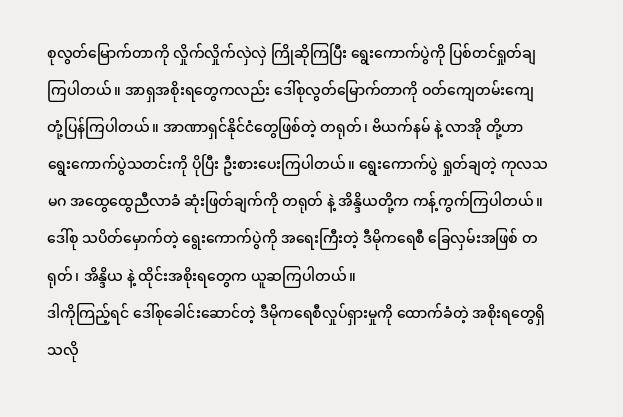စုလွတ်မြောက်တာကို လှိုက်လှိုက်လှဲလှဲ ကြိုဆိုကြပြီး ရွေးကောက်ပွဲကို ပြစ်တင်ရှုတ်ချကြပါတယ်။ အာရှအစိုးရတွေကလည်း ဒေါ်စုလွတ်မြောက်တာကို ဝတ်ကျေတမ်းကျေ တုံ့ပြန်ကြပါတယ်။ အာဏာရှင်နိုင်ငံတွေဖြစ်တဲ့ တရုတ်၊ ဗိယက်နမ် နဲ့ လာအို တို့ဟာ ရွေးကောက်ပွဲသတင်းကို ပိုပြီး ဦးစားပေးကြပါတယ်။ ရွေးကောက်ပွဲ ရှုတ်ချတဲ့ ကုလသမဂ အထွေထွေညီလာခံ ဆုံးဖြတ်ချက်ကို တရုတ် နဲ့ အိန္ဒိယတို့က ကန့်ကွက်ကြပါတယ်။ ဒေါ်စု သပိတ်မှောက်တဲ့ ရွေးကောက်ပွဲကို အရေးကြီးတဲ့ ဒီမိုကရေစီ ခြေလှမ်းအဖြစ် တရုတ်၊ အိန္ဒိယ နဲ့ ထိုင်းအစိုးရတွေက ယူဆကြပါတယ်။
ဒါကိုကြည့်ရင် ဒေါ်စုခေါင်းဆောင်တဲ့ ဒီမိုကရေစီလှုပ်ရှားမှုကို ထောက်ခံတဲ့ အစိုးရတွေရှိသလို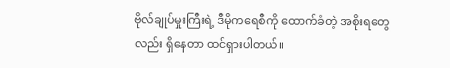ဗိုလ်ချုပ်မှုးကြီးရဲ့ ဒီမိုကရေစီကို ထောက်ခံတဲ့ အစိုးရတွေလည်း ရှိနေတာ ထင်ရှားပါတယ်။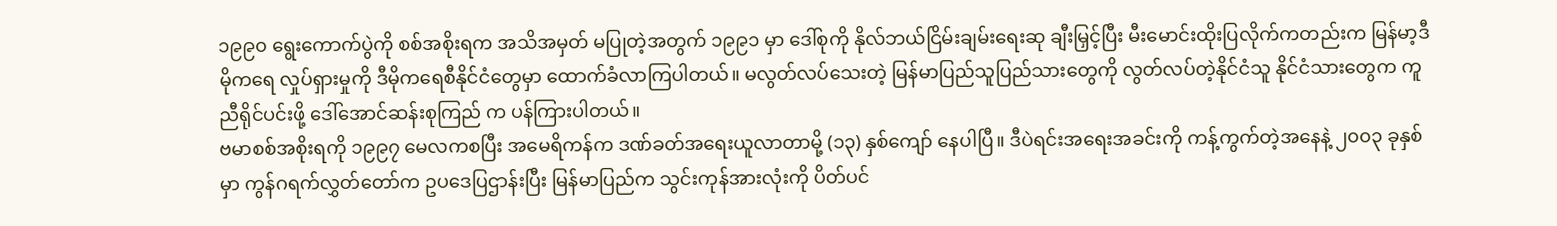၁၉၉၀ ရွေးကောက်ပွဲကို စစ်အစိုးရက အသိအမှတ် မပြုတဲ့အတွက် ၁၉၉၁ မှာ ဒေါ်စုကို နိုလ်ဘယ်ငြိမ်းချမ်းရေးဆု ချီးမြှင့်ပြီး မီးမောင်းထိုးပြလိုက်ကတည်းက မြန်မာ့ဒီမိုကရေ လှုပ်ရှားမှုကို ဒီမိုကရေစီနိုင်ငံတွေမှာ ထောက်ခံလာကြပါတယ်။ မလွတ်လပ်သေးတဲ့ မြန်မာပြည်သူပြည်သားတွေကို လွတ်လပ်တဲ့နိုင်ငံသူ နိုင်ငံသားတွေက ကူညီရိုင်ပင်းဖို့ ဒေါ်အောင်ဆန်းစုကြည် က ပန်ကြားပါတယ်။
ဗမာစစ်အစိုးရကို ၁၉၉၇ မေလကစပြီး အမေရိကန်က ဒဏ်ခတ်အရေးယူလာတာမို့ (၁၃) နှစ်ကျော် နေပါပြီ။ ဒီပဲရင်းအရေးအခင်းကို ကန့်ကွက်တဲ့အနေနဲ့ ၂၀၀၃ ခုနှစ်မှာ ကွန်ဂရက်လွှတ်တော်က ဥပဒေပြဌာန်းပြီး မြန်မာပြည်က သွင်းကုန်အားလုံးကို ပိတ်ပင်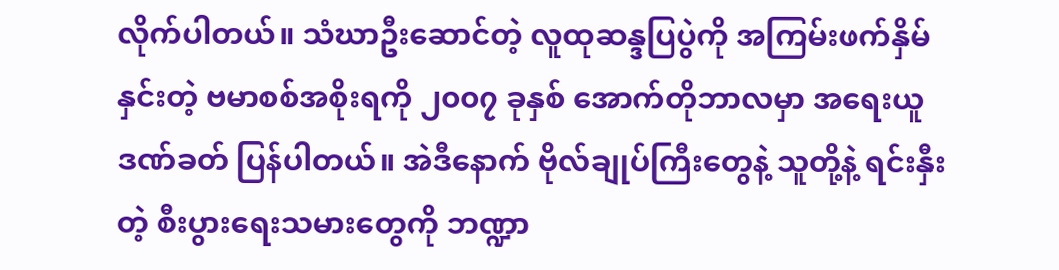လိုက်ပါတယ်။ သံဃာဦးဆောင်တဲ့ လူထုဆန္ဒပြပွဲကို အကြမ်းဖက်နှိမ်နှင်းတဲ့ ဗမာစစ်အစိုးရကို ၂၀၀၇ ခုနှစ် အောက်တိုဘာလမှာ အရေးယူဒဏ်ခတ် ပြန်ပါတယ်။ အဲဒီနောက် ဗိုလ်ချုပ်ကြီးတွေနဲ့ သူတို့နဲ့ ရင်းနှီးတဲ့ စီးပွားရေးသမားတွေကို ဘဏ္ဍာ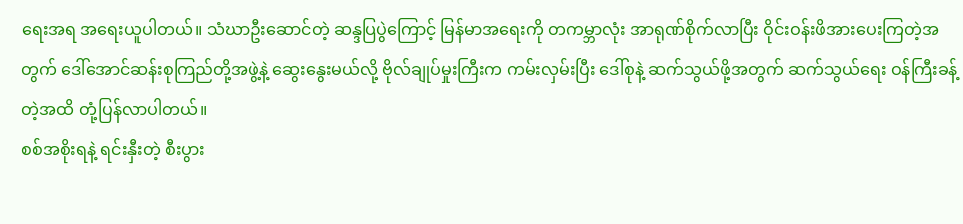ရေးအရ အရေးယူပါတယ်။ သံဃာဦးဆောင်တဲ့ ဆန္ဒပြပွဲကြောင့် မြန်မာအရေးကို တကမ္ဘာလုံး အာရုဏ်စိုက်လာပြီး ဝိုင်းဝန်းဖိအားပေးကြတဲ့အတွက် ဒေါ်အောင်ဆန်းစုကြည်တို့အဖွဲ့နဲ့ ဆွေးနွေးမယ်လို့ ဗိုလ်ချုပ်မှုးကြီးက ကမ်းလှမ်းပြီး ဒေါ်စုနဲ့ ဆက်သွယ်ဖို့အတွက် ဆက်သွယ်ရေး ဝန်ကြီးခန့်တဲ့အထိ တုံ့ပြန်လာပါတယ်။
စစ်အစိုးရနဲ့ ရင်းနှီးတဲ့ စီးပွား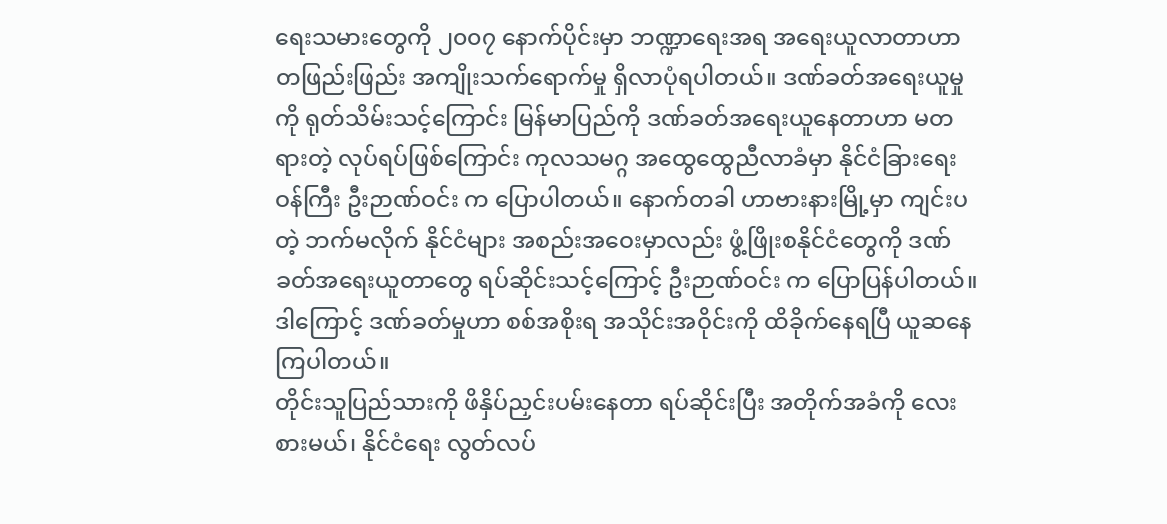ရေးသမားတွေကို ၂၀၀၇ နောက်ပိုင်းမှာ ဘဏ္ဍာရေးအရ အရေးယူလာတာဟာ တဖြည်းဖြည်း အကျိုးသက်ရောက်မှု ရှိလာပုံရပါတယ်။ ဒဏ်ခတ်အရေးယူမှုကို ရုတ်သိမ်းသင့်ကြောင်း မြန်မာပြည်ကို ဒဏ်ခတ်အရေးယူနေတာဟာ မတရားတဲ့ လုပ်ရပ်ဖြစ်ကြောင်း ကုလသမဂ္ဂ အထွေထွေညီလာခံမှာ နိုင်ငံခြားရေးဝန်ကြီး ဦးဉာဏ်ဝင်း က ပြောပါတယ်။ နောက်တခါ ဟာဗားနားမြို့မှာ ကျင်းပတဲ့ ဘက်မလိုက် နိုင်ငံများ အစည်းအဝေးမှာလည်း ဖွံ့ဖြိုးစနိုင်ငံတွေကို ဒဏ်ခတ်အရေးယူတာတွေ ရပ်ဆိုင်းသင့်ကြောင့် ဦးဉာဏ်ဝင်း က ပြောပြန်ပါတယ်။ ဒါကြောင့် ဒဏ်ခတ်မှုဟာ စစ်အစိုးရ အသိုင်းအဝိုင်းကို ထိခိုက်နေရပြီ ယူဆနေကြပါတယ်။
တိုင်းသူပြည်သားကို ဖိနှိပ်ညှင်းပမ်းနေတာ ရပ်ဆိုင်းပြီး အတိုက်အခံကို လေးစားမယ်၊ နိုင်ငံရေး လွတ်လပ်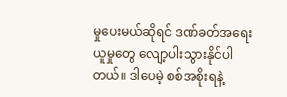မှုပေးမယ်ဆိုရင် ဒဏ်ခတ်အရေးယူမှုတွေ လျော့ပါးသွားနိုင်ပါတယ်။ ဒါပေမဲ့ စစ်အစိုးရနဲ့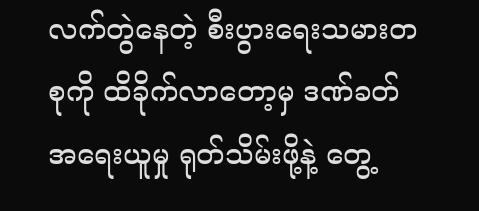လက်တွဲနေတဲ့ စီးပွားရေးသမားတစုကို ထိခိုက်လာတော့မှ ဒဏ်ခတ်အရေးယူမှု ရုတ်သိမ်းဖို့နဲ့ တွေ့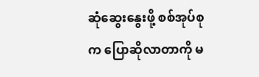ဆုံဆွေးနွေးဖို့ စစ်အုပ်စုက ပြောဆိုလာတာကို မ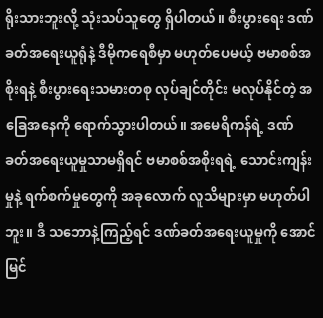ရိုးသားဘူးလို့ သုံးသပ်သူတွေ ရှိပါတယ်။ စီးပွားရေး ဒဏ်ခတ်အရေးယူရုံနဲ့ ဒီမိုကရေစီမှာ မဟုတ်ပေမယ့် ဗမာစစ်အစိုးရနဲ့ စီးပွားရေးသမားတစု လုပ်ချင်တိုင်း မလုပ်နိုင်တဲ့ အခြေအနေကို ရောက်သွားပါတယ်။ အမေရိကန်ရဲ့ ဒဏ်ခတ်အရေးယူမှုသာမရှိရင် ဗမာစစ်အစိုးရရဲ့ သောင်းကျန်းမှုနဲ့ ရက်စက်မှုတွေကို အခုလောက် လူသိများမှာ မဟုတ်ပါဘူး။ ဒီ သဘောနဲ့ကြည့်ရင် ဒဏ်ခတ်အရေးယူမှုကို အောင်မြင်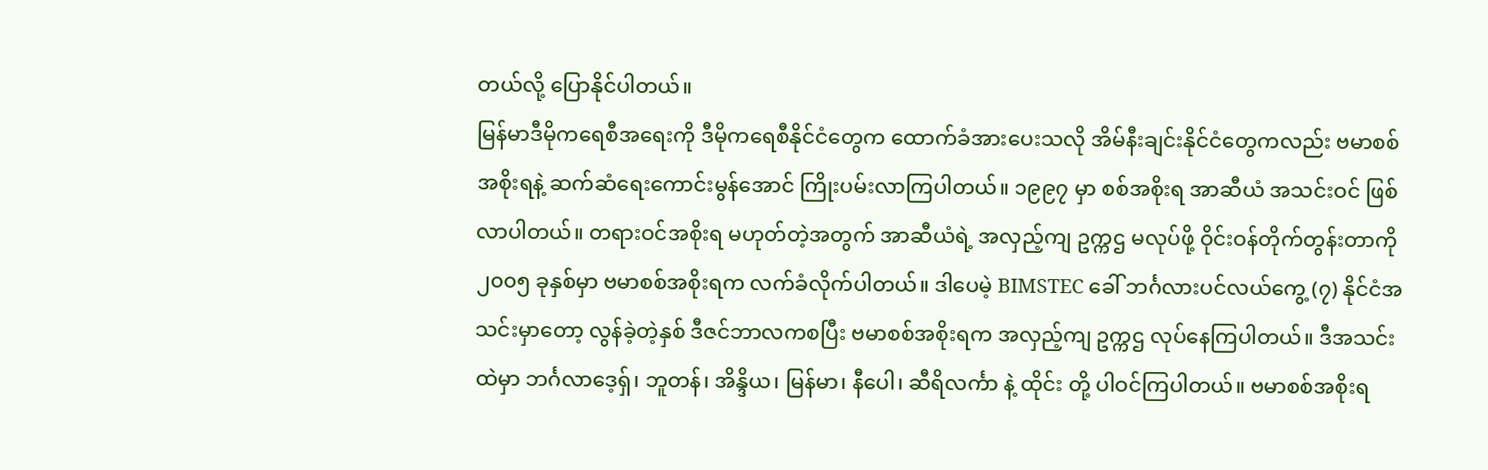တယ်လို့ ပြောနိုင်ပါတယ်။
မြန်မာဒီမိုကရေစီအရေးကို ဒီမိုကရေစီနိုင်ငံတွေက ထောက်ခံအားပေးသလို အိမ်နီးချင်းနိုင်ငံတွေကလည်း ဗမာစစ်အစိုးရနဲ့ ဆက်ဆံရေးကောင်းမွန်အောင် ကြိုးပမ်းလာကြပါတယ်။ ၁၉၉၇ မှာ စစ်အစိုးရ အာဆီယံ အသင်းဝင် ဖြစ်လာပါတယ်။ တရားဝင်အစိုးရ မဟုတ်တဲ့အတွက် အာဆီယံရဲ့ အလှည့်ကျ ဥက္ကဌ မလုပ်ဖို့ ဝိုင်းဝန်တိုက်တွန်းတာကို ၂၀၀၅ ခုနှစ်မှာ ဗမာစစ်အစိုးရက လက်ခံလိုက်ပါတယ်။ ဒါပေမဲ့ BIMSTEC ခေါ် ဘင်္ဂလားပင်လယ်ကွေ့ (၇) နိုင်ငံအသင်းမှာတော့ လွန်ခဲ့တဲ့နှစ် ဒီဇင်ဘာလကစပြီး ဗမာစစ်အစိုးရက အလှည့်ကျ ဥက္ကဌ လုပ်နေကြပါတယ်။ ဒီအသင်းထဲမှာ ဘင်္ဂလာဒေ့ရှ်၊ ဘူတန်၊ အိန္ဒိယ၊ မြန်မာ၊ နီပေါ၊ ဆီရိလင်္ကာ နဲ့ ထိုင်း တို့ ပါဝင်ကြပါတယ်။ ဗမာစစ်အစိုးရ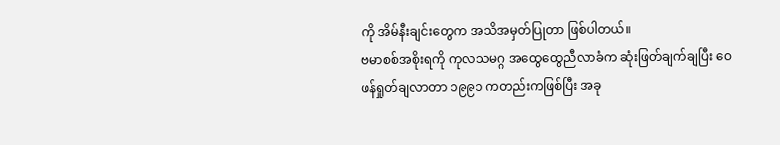ကို အိမ်နီးချင်းတွေက အသိအမှတ်ပြုတာ ဖြစ်ပါတယ်။
ဗမာစစ်အစိုးရကို ကုလသမဂ္ဂ အထွေထွေညီလာခံက ဆုံးဖြတ်ချက်ချပြီး ဝေဖန်ရှုတ်ချလာတာ ၁၉၉၁ ကတည်းကဖြစ်ပြီး အခု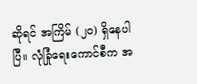ဆိုရင် အကြိမ် (၂၀) ရှိနေပါပြီ။ လုံခြုံရေးကောင်စီက အ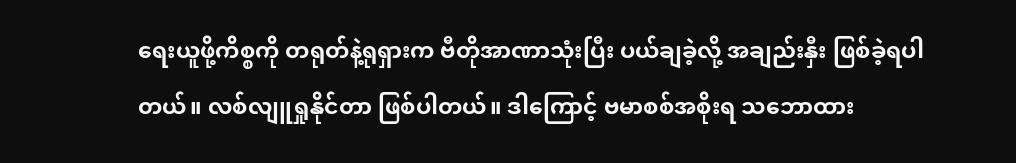ရေးယူဖို့ကိစ္စကို တရုတ်နဲ့ရုရှားက ဗီတိုအာဏာသုံးပြီး ပယ်ချခဲ့လို့ အချည်းနှီး ဖြစ်ခဲ့ရပါတယ်။ လစ်လျူရှုနိုင်တာ ဖြစ်ပါတယ်။ ဒါကြောင့် ဗမာစစ်အစိုးရ သဘောထား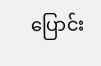ပြောင်း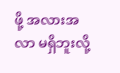ဖို့ အလားအလာ မရှိဘူးလို့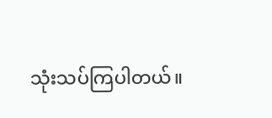သုံးသပ်ကြပါတယ်။